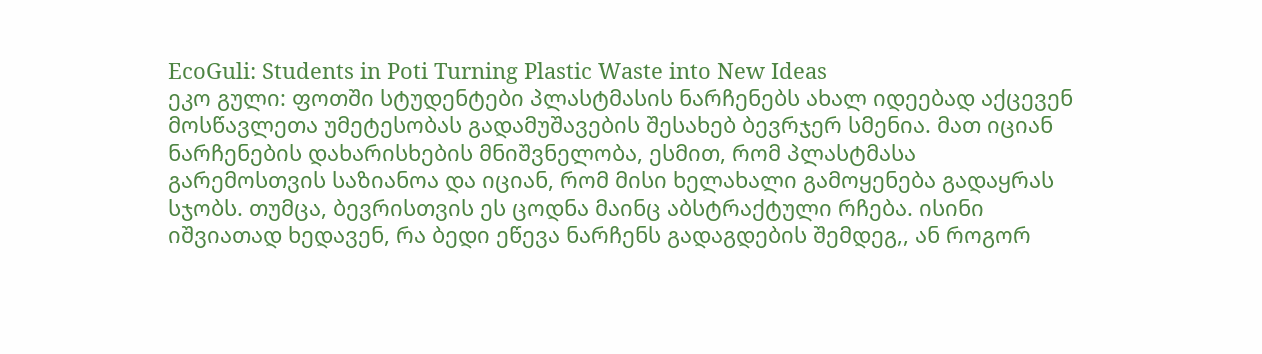EcoGuli: Students in Poti Turning Plastic Waste into New Ideas
ეკო გული: ფოთში სტუდენტები პლასტმასის ნარჩენებს ახალ იდეებად აქცევენ
მოსწავლეთა უმეტესობას გადამუშავების შესახებ ბევრჯერ სმენია. მათ იციან ნარჩენების დახარისხების მნიშვნელობა, ესმით, რომ პლასტმასა გარემოსთვის საზიანოა და იციან, რომ მისი ხელახალი გამოყენება გადაყრას სჯობს. თუმცა, ბევრისთვის ეს ცოდნა მაინც აბსტრაქტული რჩება. ისინი იშვიათად ხედავენ, რა ბედი ეწევა ნარჩენს გადაგდების შემდეგ,, ან როგორ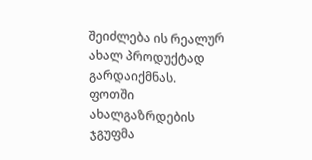შეიძლება ის რეალურ ახალ პროდუქტად გარდაიქმნას.
ფოთში ახალგაზრდების ჯგუფმა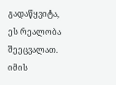გადაწყვიტა, ეს რეალობა შეეცვალათ. იმის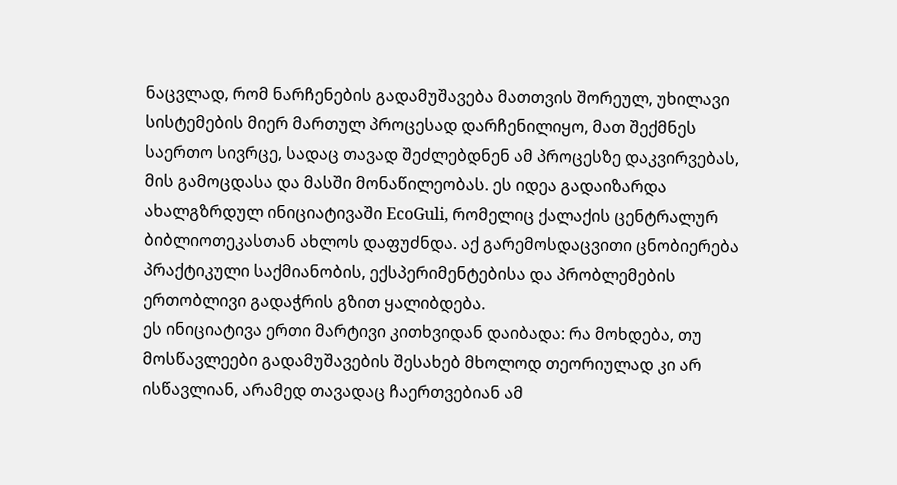ნაცვლად, რომ ნარჩენების გადამუშავება მათთვის შორეულ, უხილავი სისტემების მიერ მართულ პროცესად დარჩენილიყო, მათ შექმნეს საერთო სივრცე, სადაც თავად შეძლებდნენ ამ პროცესზე დაკვირვებას, მის გამოცდასა და მასში მონაწილეობას. ეს იდეა გადაიზარდა ახალგზრდულ ინიციატივაში EcoGuli, რომელიც ქალაქის ცენტრალურ ბიბლიოთეკასთან ახლოს დაფუძნდა. აქ გარემოსდაცვითი ცნობიერება პრაქტიკული საქმიანობის, ექსპერიმენტებისა და პრობლემების ერთობლივი გადაჭრის გზით ყალიბდება.
ეს ინიციატივა ერთი მარტივი კითხვიდან დაიბადა: რა მოხდება, თუ მოსწავლეები გადამუშავების შესახებ მხოლოდ თეორიულად კი არ ისწავლიან, არამედ თავადაც ჩაერთვებიან ამ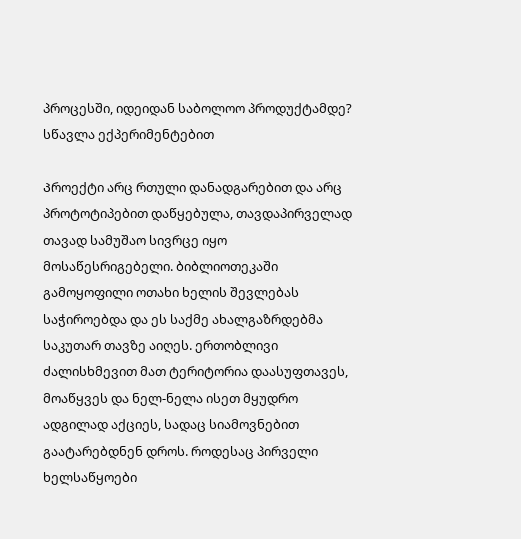პროცესში, იდეიდან საბოლოო პროდუქტამდე?
სწავლა ექპერიმენტებით

Პროექტი არც რთული დანადგარებით და არც პროტოტიპებით დაწყებულა, თავდაპირველად თავად სამუშაო სივრცე იყო მოსაწესრიგებელი. ბიბლიოთეკაში გამოყოფილი ოთახი ხელის შევლებას საჭიროებდა და ეს საქმე ახალგაზრდებმა საკუთარ თავზე აიღეს. ერთობლივი ძალისხმევით მათ ტერიტორია დაასუფთავეს, მოაწყვეს და ნელ-ნელა ისეთ მყუდრო ადგილად აქციეს, სადაც სიამოვნებით გაატარებდნენ დროს. როდესაც პირველი ხელსაწყოები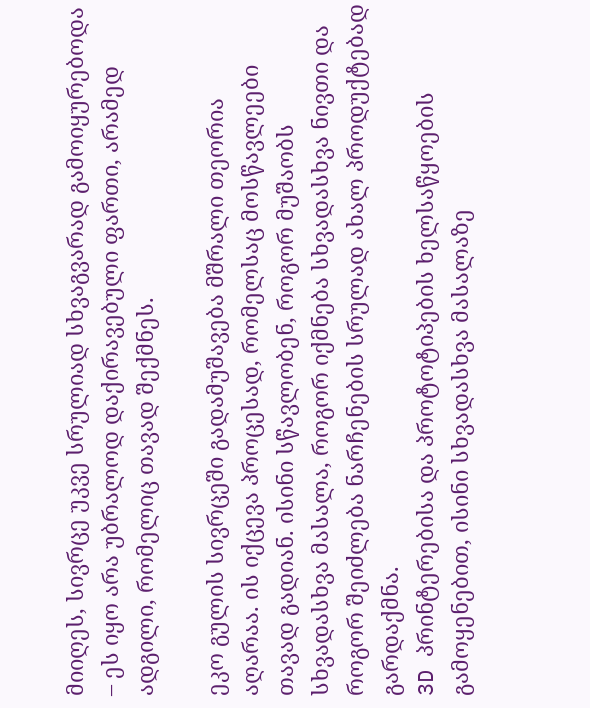მიიღეს, სივრცე უკვე სრულიად სხვაგვარად გამოიყურებოდა – ეს იყო არა უბრალოდ დაქირავებული ფართი, არამედ ადგილი, რომელიც თავად შექმნეს.

ეკო გულის სივრცეში გადამუშავება მშრალი თეორია აღარაა. ის იქცევა პროცესად, რომელსაც მოსწავლეები თავად გადიან. ისინი სწავლობენ, როგორ მუშაობს სხვადასხვა მასალა, როგორ იქმნება სხვადასხვა ნივთი და როგორ შეიძლება ნარჩენების სრულად ახალ პროდუქტებად გარდაქმნა.
3D პრინტერებისა და პროტოტიპების ხელსაწყოების გამოყენებით, ისინი სხვადასხვა მასალაზე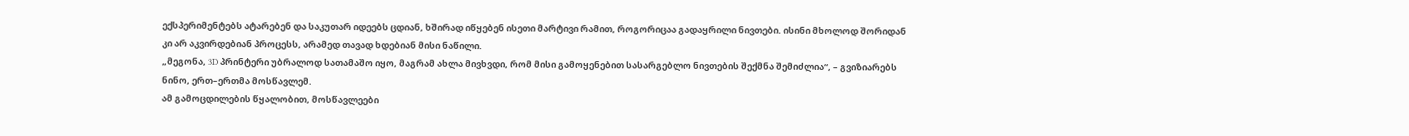ექსპერიმენტებს ატარებენ და საკუთარ იდეებს ცდიან, ხშირად იწყებენ ისეთი მარტივი რამით, როგორიცაა გადაყრილი ნივთები. ისინი მხოლოდ შორიდან კი არ აკვირდებიან პროცესს, არამედ თავად ხდებიან მისი ნაწილი.
„მეგონა, 3D პრინტერი უბრალოდ სათამაშო იყო, მაგრამ ახლა მივხვდი, რომ მისი გამოყენებით სასარგებლო ნივთების შექმნა შემიძლია“, – გვიზიარებს ნინო, ერთ–ერთმა მოსწავლემ.
ამ გამოცდილების წყალობით, მოსწავლეები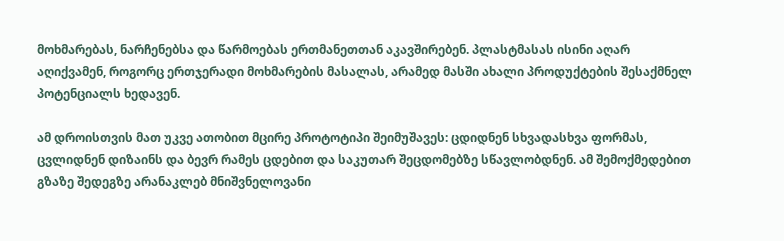მოხმარებას, ნარჩენებსა და წარმოებას ერთმანეთთან აკავშირებენ. პლასტმასას ისინი აღარ აღიქვამენ, როგორც ერთჯერადი მოხმარების მასალას, არამედ მასში ახალი პროდუქტების შესაქმნელ პოტენციალს ხედავენ.

ამ დროისთვის მათ უკვე ათობით მცირე პროტოტიპი შეიმუშავეს: ცდიდნენ სხვადასხვა ფორმას, ცვლიდნენ დიზაინს და ბევრ რამეს ცდებით და საკუთარ შეცდომებზე სწავლობდნენ. ამ შემოქმედებით გზაზე შედეგზე არანაკლებ მნიშვნელოვანი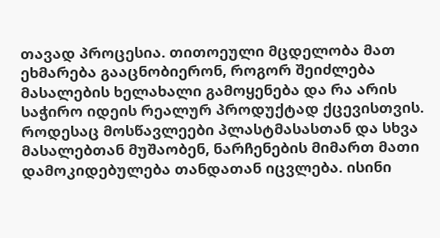თავად პროცესია. თითოეული მცდელობა მათ ეხმარება გააცნობიერონ, როგორ შეიძლება მასალების ხელახალი გამოყენება და რა არის საჭირო იდეის რეალურ პროდუქტად ქცევისთვის.
როდესაც მოსწავლეები პლასტმასასთან და სხვა მასალებთან მუშაობენ, ნარჩენების მიმართ მათი დამოკიდებულება თანდათან იცვლება. ისინი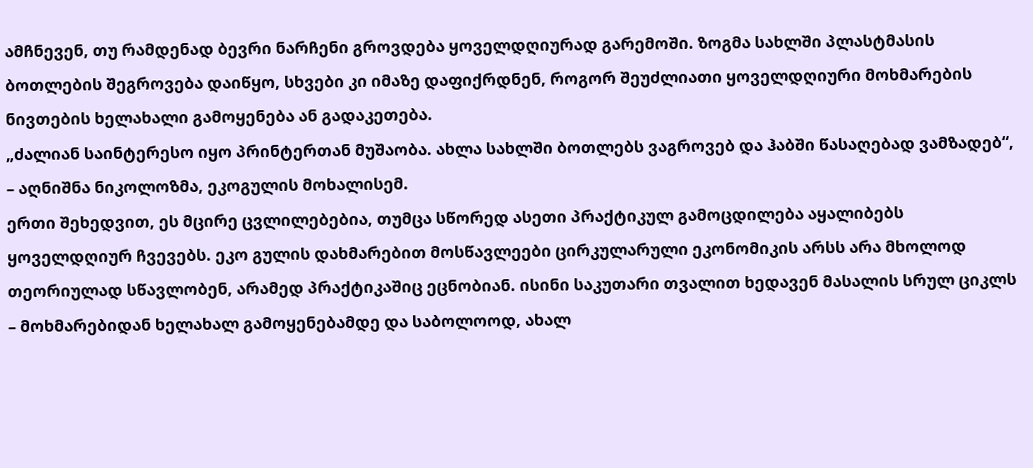ამჩნევენ, თუ რამდენად ბევრი ნარჩენი გროვდება ყოველდღიურად გარემოში. ზოგმა სახლში პლასტმასის ბოთლების შეგროვება დაიწყო, სხვები კი იმაზე დაფიქრდნენ, როგორ შეუძლიათი ყოველდღიური მოხმარების ნივთების ხელახალი გამოყენება ან გადაკეთება.
„ძალიან საინტერესო იყო პრინტერთან მუშაობა. ახლა სახლში ბოთლებს ვაგროვებ და ჰაბში წასაღებად ვამზადებ“, – აღნიშნა ნიკოლოზმა, ეკოგულის მოხალისემ.
ერთი შეხედვით, ეს მცირე ცვლილებებია, თუმცა სწორედ ასეთი პრაქტიკულ გამოცდილება აყალიბებს ყოველდღიურ ჩვევებს. ეკო გულის დახმარებით მოსწავლეები ცირკულარული ეკონომიკის არსს არა მხოლოდ თეორიულად სწავლობენ, არამედ პრაქტიკაშიც ეცნობიან. ისინი საკუთარი თვალით ხედავენ მასალის სრულ ციკლს – მოხმარებიდან ხელახალ გამოყენებამდე და საბოლოოდ, ახალ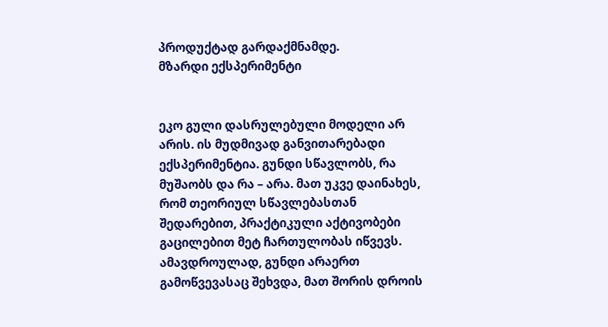პროდუქტად გარდაქმნამდე.
მზარდი ექსპერიმენტი


ეკო გული დასრულებული მოდელი არ არის. ის მუდმივად განვითარებადი ექსპერიმენტია. გუნდი სწავლობს, რა მუშაობს და რა – არა. მათ უკვე დაინახეს, რომ თეორიულ სწავლებასთან შედარებით, პრაქტიკული აქტივობები გაცილებით მეტ ჩართულობას იწვევს. ამავდროულად, გუნდი არაერთ გამოწვევასაც შეხვდა, მათ შორის დროის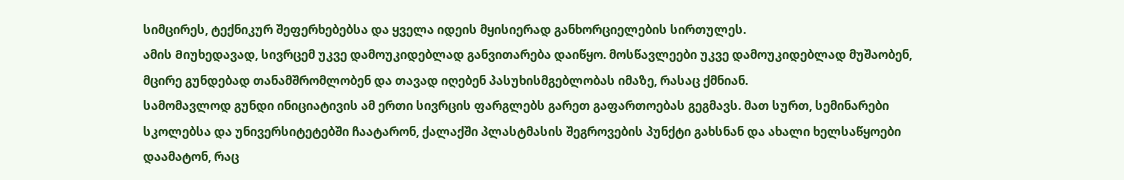სიმცირეს, ტექნიკურ შეფერხებებსა და ყველა იდეის მყისიერად განხორციელების სირთულეს.
ამის Მიუხედავად, სივრცემ უკვე დამოუკიდებლად განვითარება დაიწყო. მოსწავლეები უკვე დამოუკიდებლად მუშაობენ, მცირე გუნდებად თანამშრომლობენ და თავად იღებენ პასუხისმგებლობას იმაზე, რასაც ქმნიან.
სამომავლოდ გუნდი ინიციატივის ამ ერთი სივრცის ფარგლებს გარეთ გაფართოებას გეგმავს. მათ სურთ, სემინარები სკოლებსა და უნივერსიტეტებში ჩაატარონ, ქალაქში პლასტმასის შეგროვების პუნქტი გახსნან და ახალი ხელსაწყოები დაამატონ, რაც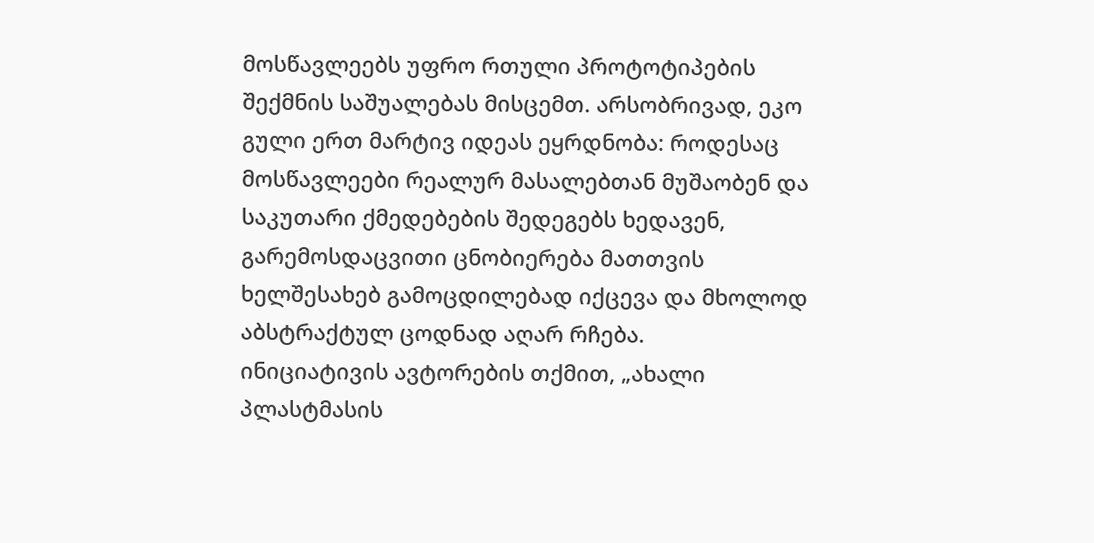მოსწავლეებს უფრო რთული პროტოტიპების შექმნის საშუალებას მისცემთ. არსობრივად, ეკო გული ერთ მარტივ იდეას ეყრდნობა: როდესაც მოსწავლეები რეალურ მასალებთან მუშაობენ და საკუთარი ქმედებების შედეგებს ხედავენ, გარემოსდაცვითი ცნობიერება მათთვის ხელშესახებ გამოცდილებად იქცევა და მხოლოდ აბსტრაქტულ ცოდნად აღარ რჩება.
ინიციატივის ავტორების თქმით, „ახალი პლასტმასის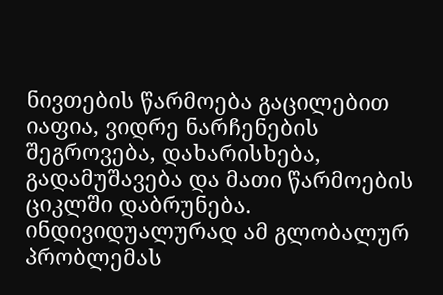ნივთების წარმოება გაცილებით იაფია, ვიდრე ნარჩენების შეგროვება, დახარისხება, გადამუშავება და მათი წარმოების ციკლში დაბრუნება. ინდივიდუალურად ამ გლობალურ პრობლემას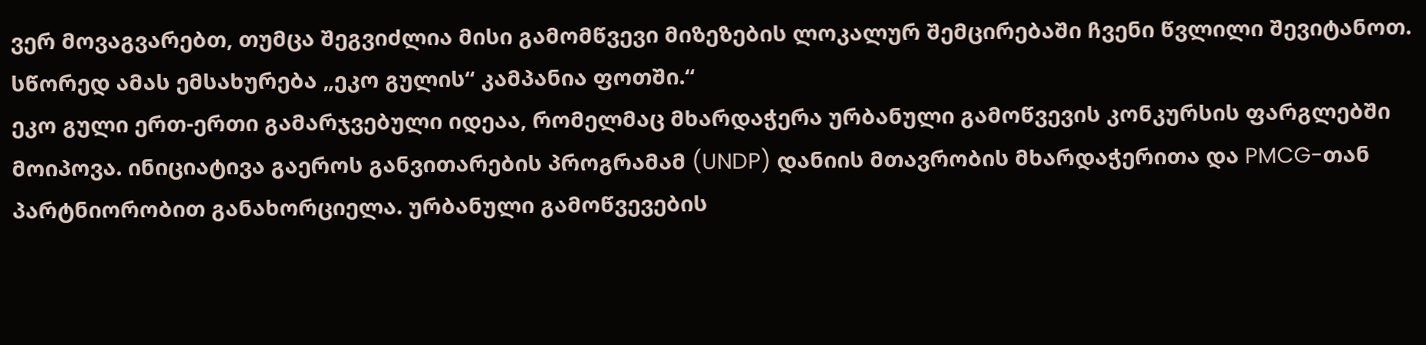ვერ მოვაგვარებთ, თუმცა შეგვიძლია მისი გამომწვევი მიზეზების ლოკალურ შემცირებაში ჩვენი წვლილი შევიტანოთ. სწორედ ამას ემსახურება „ეკო გულის“ კამპანია ფოთში.“
ეკო გული ერთ-ერთი გამარჯვებული იდეაა, რომელმაც მხარდაჭერა ურბანული გამოწვევის კონკურსის ფარგლებში მოიპოვა. ინიციატივა გაეროს განვითარების პროგრამამ (UNDP) დანიის მთავრობის მხარდაჭერითა და PMCG-თან პარტნიორობით განახორციელა. ურბანული გამოწვევების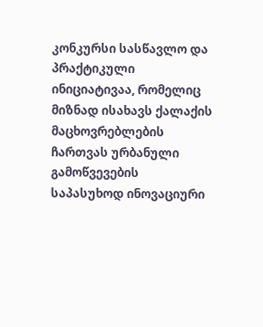კონკურსი სასწავლო და პრაქტიკული ინიციატივაა, რომელიც მიზნად ისახავს ქალაქის მაცხოვრებლების ჩართვას ურბანული გამოწვევების საპასუხოდ ინოვაციური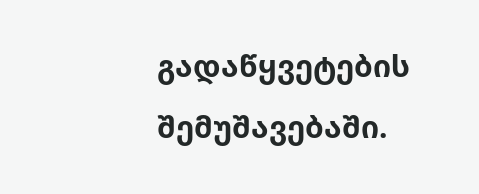გადაწყვეტების შემუშავებაში.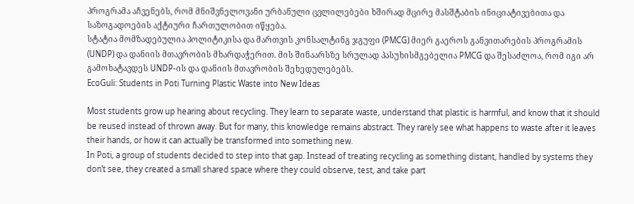პროგრამა აჩვენებს, რომ მნიშვნელოვანი ურბანული ცვლილებები ხშირად მცირე მასშტაბის ინიციატივებითა და საზოგადოების აქტიური ჩართულობით იწყება.
სტატია მომზადებულია პოლიტიკისა და მართვის კონსალტინგ ჯგუფი (PMCG) მიერ გაეროს განვითარების პროგრამის (UNDP) და დანიის მთავრობის მხარდაჭერით. მის შინაარსზე სრულად პასუხისმგებელია PMCG და შესაძლოა, რომ იგი არ გამოხატავდეს UNDP-ის და დანიის მთავრობის შეხედულებებს.
EcoGuli: Students in Poti Turning Plastic Waste into New Ideas

Most students grow up hearing about recycling. They learn to separate waste, understand that plastic is harmful, and know that it should be reused instead of thrown away. But for many, this knowledge remains abstract. They rarely see what happens to waste after it leaves their hands, or how it can actually be transformed into something new.
In Poti, a group of students decided to step into that gap. Instead of treating recycling as something distant, handled by systems they don’t see, they created a small shared space where they could observe, test, and take part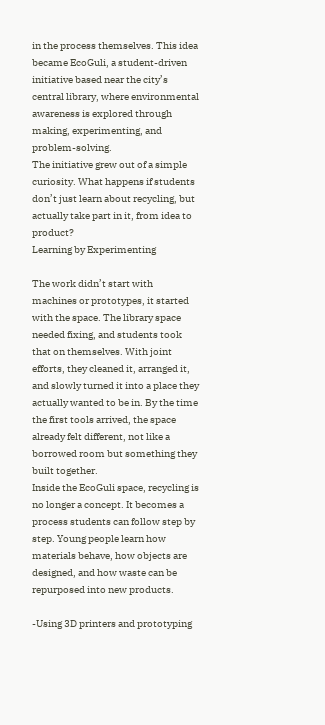in the process themselves. This idea became EcoGuli, a student-driven initiative based near the city’s central library, where environmental awareness is explored through making, experimenting, and problem-solving.
The initiative grew out of a simple curiosity. What happens if students don’t just learn about recycling, but actually take part in it, from idea to product?
Learning by Experimenting

The work didn’t start with machines or prototypes, it started with the space. The library space needed fixing, and students took that on themselves. With joint efforts, they cleaned it, arranged it, and slowly turned it into a place they actually wanted to be in. By the time the first tools arrived, the space already felt different, not like a borrowed room but something they built together.
Inside the EcoGuli space, recycling is no longer a concept. It becomes a process students can follow step by step. Young people learn how materials behave, how objects are designed, and how waste can be repurposed into new products.

-Using 3D printers and prototyping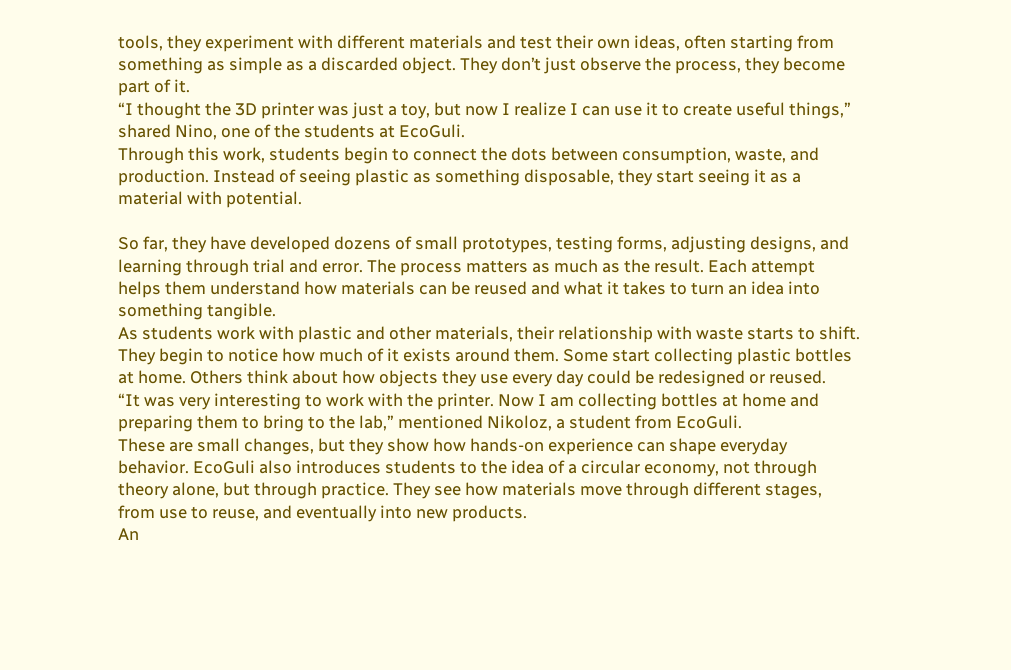tools, they experiment with different materials and test their own ideas, often starting from something as simple as a discarded object. They don’t just observe the process, they become part of it.
“I thought the 3D printer was just a toy, but now I realize I can use it to create useful things,” shared Nino, one of the students at EcoGuli.
Through this work, students begin to connect the dots between consumption, waste, and production. Instead of seeing plastic as something disposable, they start seeing it as a material with potential.

So far, they have developed dozens of small prototypes, testing forms, adjusting designs, and learning through trial and error. The process matters as much as the result. Each attempt helps them understand how materials can be reused and what it takes to turn an idea into something tangible.
As students work with plastic and other materials, their relationship with waste starts to shift.
They begin to notice how much of it exists around them. Some start collecting plastic bottles at home. Others think about how objects they use every day could be redesigned or reused.
“It was very interesting to work with the printer. Now I am collecting bottles at home and preparing them to bring to the lab,” mentioned Nikoloz, a student from EcoGuli.
These are small changes, but they show how hands-on experience can shape everyday behavior. EcoGuli also introduces students to the idea of a circular economy, not through theory alone, but through practice. They see how materials move through different stages, from use to reuse, and eventually into new products.
An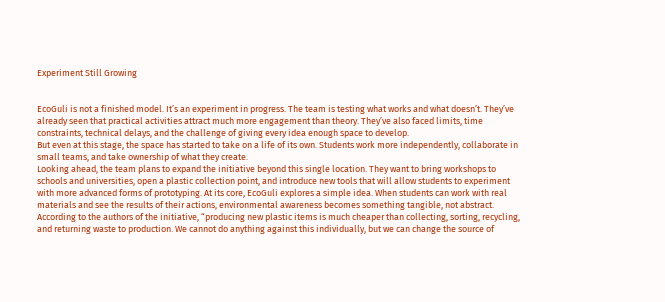Experiment Still Growing


EcoGuli is not a finished model. It’s an experiment in progress. The team is testing what works and what doesn’t. They’ve already seen that practical activities attract much more engagement than theory. They’ve also faced limits, time constraints, technical delays, and the challenge of giving every idea enough space to develop.
But even at this stage, the space has started to take on a life of its own. Students work more independently, collaborate in small teams, and take ownership of what they create.
Looking ahead, the team plans to expand the initiative beyond this single location. They want to bring workshops to schools and universities, open a plastic collection point, and introduce new tools that will allow students to experiment with more advanced forms of prototyping. At its core, EcoGuli explores a simple idea. When students can work with real materials and see the results of their actions, environmental awareness becomes something tangible, not abstract.
According to the authors of the initiative, “producing new plastic items is much cheaper than collecting, sorting, recycling, and returning waste to production. We cannot do anything against this individually, but we can change the source of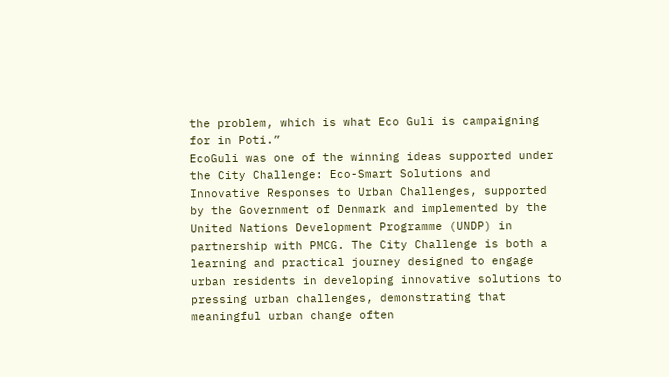the problem, which is what Eco Guli is campaigning for in Poti.”
EcoGuli was one of the winning ideas supported under the City Challenge: Eco-Smart Solutions and Innovative Responses to Urban Challenges, supported by the Government of Denmark and implemented by the United Nations Development Programme (UNDP) in partnership with PMCG. The City Challenge is both a learning and practical journey designed to engage urban residents in developing innovative solutions to pressing urban challenges, demonstrating that meaningful urban change often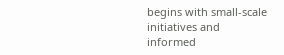begins with small-scale initiatives and informed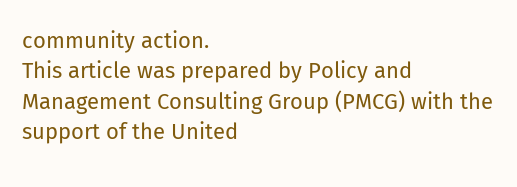community action.
This article was prepared by Policy and Management Consulting Group (PMCG) with the support of the United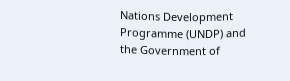Nations Development Programme (UNDP) and the Government of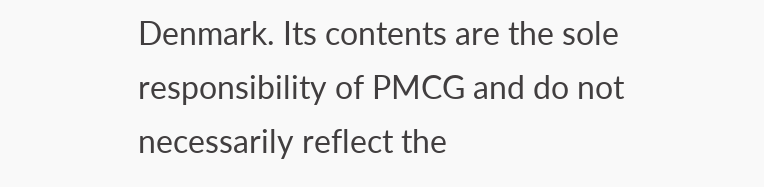Denmark. Its contents are the sole responsibility of PMCG and do not necessarily reflect the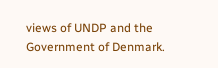views of UNDP and the Government of Denmark.